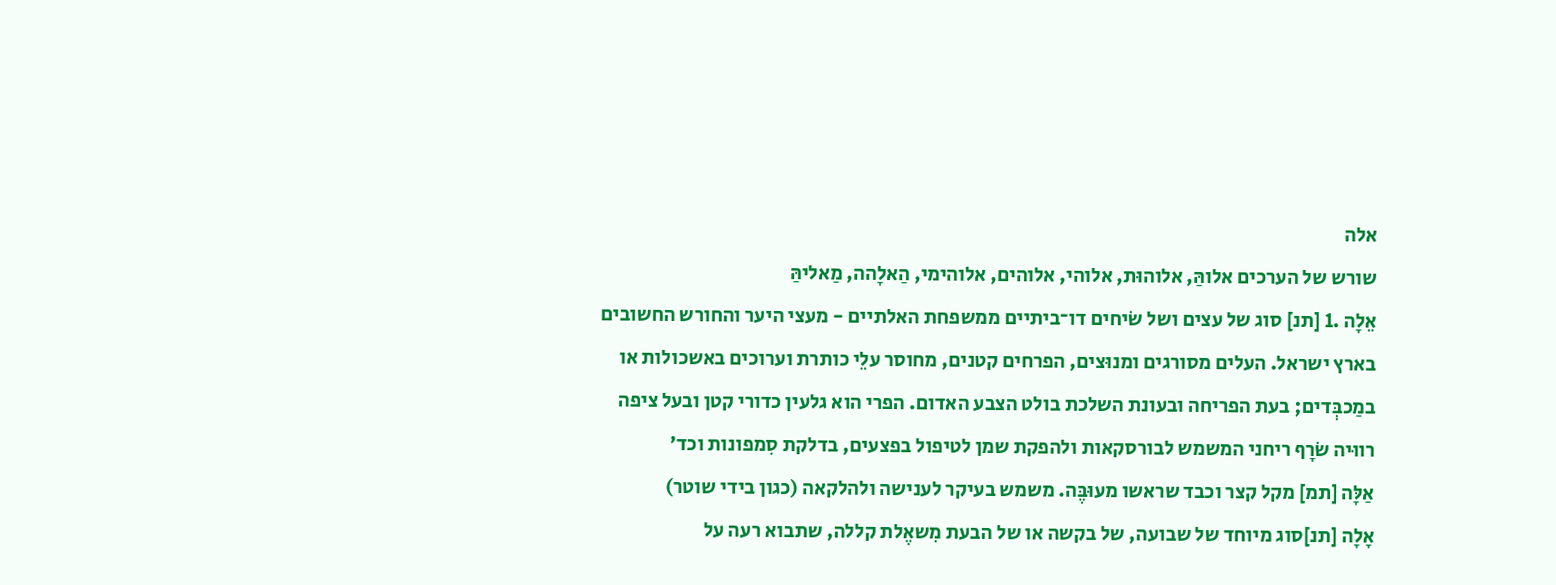אלה
שורש של הערכים אלוהַּ, אלוהוּת, אלוהי, אלוהים, אלוהימי, הַאלָהה, מַאליהַּ
אֵלָה .1 [תנ] סוג של עצים ושל שׂיחים דו־ביתיים ממשפחת האלתיים - מעצי היער והחורש החשובים בארץ ישראל. העלים מסורגים ומנוּצים, הפרחים קטנים, מחוסר עלֵי כותרת וערוכים באשכולות או במַכבְּדים; בעת הפריחה ובעונת השלכת בולט הצבע האדום. הפרי הוא גלעין כדורי קטן ובעל ציפה רווּיה שׂרָף ריחני המשמש לבורסקאות ולהפקת שמן לטיפול בפצעים, בדלקת סִמפונות וכד'
אַלָּה [תמ] מקל קצר וכבד שראשו מעוּבֶּה. משמש בעיקר לענישה ולהלקאה (כגון בידי שוטר)
אָלָה [תנ]סוג מיוחד של שבועה, של בקשה או של הבעת מִשאֶלת קללה, שתבוא רעה על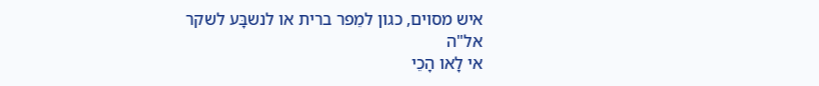איש מסוים, כגון למֵפר ברית או לנשבָּע לשקר
אל"ה
אי לָאו הָכֵי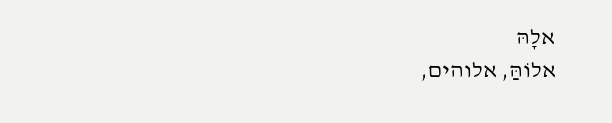אלָהּ
אלוֹהַּ, אלוהים,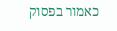כאמור בפסוק